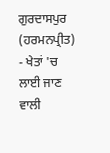ਗੁਰਦਾਸਪੁਰ (ਹਰਮਨਪ੍ਰੀਤ) - ਖੇਤਾਂ 'ਚ ਲਾਈ ਜਾਣ ਵਾਲੀ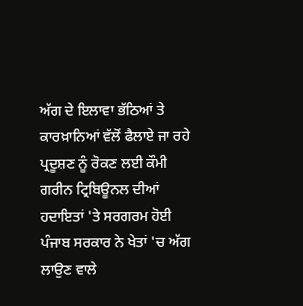ਅੱਗ ਦੇ ਇਲਾਵਾ ਭੱਠਿਆਂ ਤੇ ਕਾਰਖ਼ਾਨਿਆਂ ਵੱਲੋਂ ਫੈਲਾਏ ਜਾ ਰਹੇ ਪ੍ਰਦੂਸ਼ਣ ਨੂੰ ਰੋਕਣ ਲਈ ਕੌਮੀ ਗਰੀਨ ਟ੍ਰਿਬਿਊਨਲ ਦੀਆਂ ਹਦਾਇਤਾਂ 'ਤੇ ਸਰਗਰਮ ਹੋਈ ਪੰਜਾਬ ਸਰਕਾਰ ਨੇ ਖੇਤਾਂ 'ਚ ਅੱਗ ਲਾਉਣ ਵਾਲੇ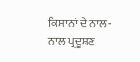ਕਿਸਾਨਾਂ ਦੇ ਨਾਲ-ਨਾਲ ਪ੍ਰਦੂਸ਼ਣ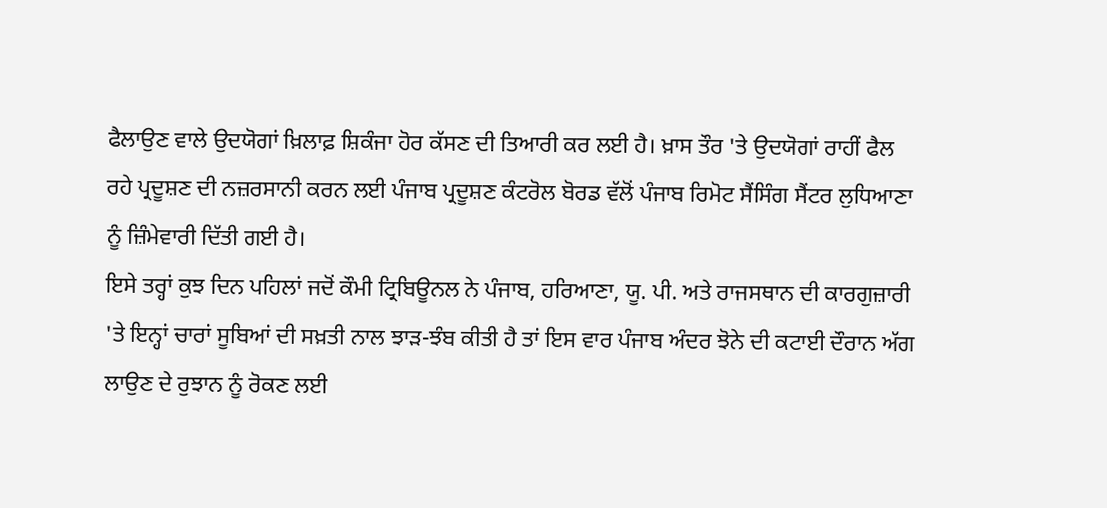ਫੈਲਾਉਣ ਵਾਲੇ ਉਦਯੋਗਾਂ ਖ਼ਿਲਾਫ਼ ਸ਼ਿਕੰਜਾ ਹੋਰ ਕੱਸਣ ਦੀ ਤਿਆਰੀ ਕਰ ਲਈ ਹੈ। ਖ਼ਾਸ ਤੌਰ 'ਤੇ ਉਦਯੋਗਾਂ ਰਾਹੀਂ ਫੈਲ ਰਹੇ ਪ੍ਰਦੂਸ਼ਣ ਦੀ ਨਜ਼ਰਸਾਨੀ ਕਰਨ ਲਈ ਪੰਜਾਬ ਪ੍ਰਦੂਸ਼ਣ ਕੰਟਰੋਲ ਬੋਰਡ ਵੱਲੋਂ ਪੰਜਾਬ ਰਿਮੋਟ ਸੈਂਸਿੰਗ ਸੈਂਟਰ ਲੁਧਿਆਣਾ ਨੂੰ ਜ਼ਿੰਮੇਵਾਰੀ ਦਿੱਤੀ ਗਈ ਹੈ।
ਇਸੇ ਤਰ੍ਹਾਂ ਕੁਝ ਦਿਨ ਪਹਿਲਾਂ ਜਦੋਂ ਕੌਮੀ ਟ੍ਰਿਬਿਊਨਲ ਨੇ ਪੰਜਾਬ, ਹਰਿਆਣਾ, ਯੂ. ਪੀ. ਅਤੇ ਰਾਜਸਥਾਨ ਦੀ ਕਾਰਗੁਜ਼ਾਰੀ 'ਤੇ ਇਨ੍ਹਾਂ ਚਾਰਾਂ ਸੂਬਿਆਂ ਦੀ ਸਖ਼ਤੀ ਨਾਲ ਝਾੜ-ਝੰਬ ਕੀਤੀ ਹੈ ਤਾਂ ਇਸ ਵਾਰ ਪੰਜਾਬ ਅੰਦਰ ਝੋਨੇ ਦੀ ਕਟਾਈ ਦੌਰਾਨ ਅੱਗ ਲਾਉਣ ਦੇ ਰੁਝਾਨ ਨੂੰ ਰੋਕਣ ਲਈ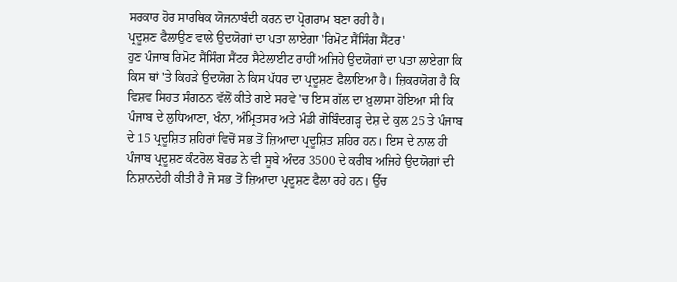ਸਰਕਾਰ ਹੋਰ ਸਾਰਥਿਕ ਯੋਜਨਾਬੰਦੀ ਕਰਨ ਦਾ ਪ੍ਰੋਗਰਾਮ ਬਣਾ ਰਹੀ ਹੈ।
ਪ੍ਰਦੂਸ਼ਣ ਫੈਲਾਉਣ ਵਾਲੇ ਉਦਯੋਗਾਂ ਦਾ ਪਤਾ ਲਾਏਗਾ 'ਰਿਮੋਟ ਸੈਂਸਿੰਗ ਸੈਂਟਰ'
ਹੁਣ ਪੰਜਾਬ ਰਿਮੋਟ ਸੈਂਸਿੰਗ ਸੈਂਟਰ ਸੈਟੇਲਾਈਟ ਰਾਹੀਂ ਅਜਿਹੇ ਉਦਯੋਗਾਂ ਦਾ ਪਤਾ ਲਾਏਗਾ ਕਿ ਕਿਸ ਥਾਂ 'ਤੇ ਕਿਹੜੇ ਉਦਯੋਗ ਨੇ ਕਿਸ ਪੱਧਰ ਦਾ ਪ੍ਰਦੂਸ਼ਣ ਫੈਲਾਇਆ ਹੈ। ਜ਼ਿਕਰਯੋਗ ਹੈ ਕਿ ਵਿਸ਼ਵ ਸਿਹਤ ਸੰਗਠਨ ਵੱਲੋਂ ਕੀਤੇ ਗਏ ਸਰਵੇ 'ਚ ਇਸ ਗੱਲ ਦਾ ਖ਼ੁਲਾਸਾ ਹੋਇਆ ਸੀ ਕਿ ਪੰਜਾਬ ਦੇ ਲੁਧਿਆਣਾ, ਖੰਨਾ, ਅੰਮ੍ਰਿਤਸਰ ਅਤੇ ਮੰਡੀ ਗੋਬਿੰਦਗੜ੍ਹ ਦੇਸ਼ ਦੇ ਕੁਲ 25 ਤੇ ਪੰਜਾਬ ਦੇ 15 ਪ੍ਰਦੂਸ਼ਿਤ ਸ਼ਹਿਰਾਂ ਵਿਚੋਂ ਸਭ ਤੋਂ ਜ਼ਿਆਦਾ ਪ੍ਰਦੂਸ਼ਿਤ ਸ਼ਹਿਰ ਹਨ। ਇਸ ਦੇ ਨਾਲ ਹੀ ਪੰਜਾਬ ਪ੍ਰਦੂਸ਼ਣ ਕੰਟਰੋਲ ਬੋਰਡ ਨੇ ਵੀ ਸੂਬੇ ਅੰਦਰ 3500 ਦੇ ਕਰੀਬ ਅਜਿਹੇ ਉਦਯੋਗਾਂ ਦੀ ਨਿਸ਼ਾਨਦੇਹੀ ਕੀਤੀ ਹੈ ਜੋ ਸਭ ਤੋਂ ਜ਼ਿਆਦਾ ਪ੍ਰਦੂਸ਼ਣ ਫੈਲਾ ਰਹੇ ਹਨ। ਉੱਚ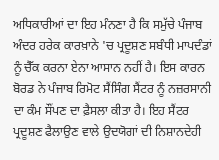ਅਧਿਕਾਰੀਆਂ ਦਾ ਇਹ ਮੰਨਣਾ ਹੈ ਕਿ ਸਮੁੱਚੇ ਪੰਜਾਬ ਅੰਦਰ ਹਰੇਕ ਕਾਰਖ਼ਾਨੇ 'ਚ ਪ੍ਰਦੂਸ਼ਣ ਸਬੰਧੀ ਮਾਪਦੰਡਾਂ ਨੂੰ ਚੈੱਕ ਕਰਨਾ ਏਨਾ ਆਸਾਨ ਨਹੀਂ ਹੈ। ਇਸ ਕਾਰਨ ਬੋਰਡ ਨੇ ਪੰਜਾਬ ਰਿਮੋਟ ਸੈਂਸਿੰਗ ਸੈਂਟਰ ਨੂੰ ਨਜ਼ਰਸਾਨੀ ਦਾ ਕੰਮ ਸੌਂਪਣ ਦਾ ਫ਼ੈਸਲਾ ਕੀਤਾ ਹੈ। ਇਹ ਸੈਂਟਰ ਪ੍ਰਦੂਸ਼ਣ ਫੈਲਾਉਣ ਵਾਲੇ ਉਦਯੋਗਾਂ ਦੀ ਨਿਸ਼ਾਨਦੇਹੀ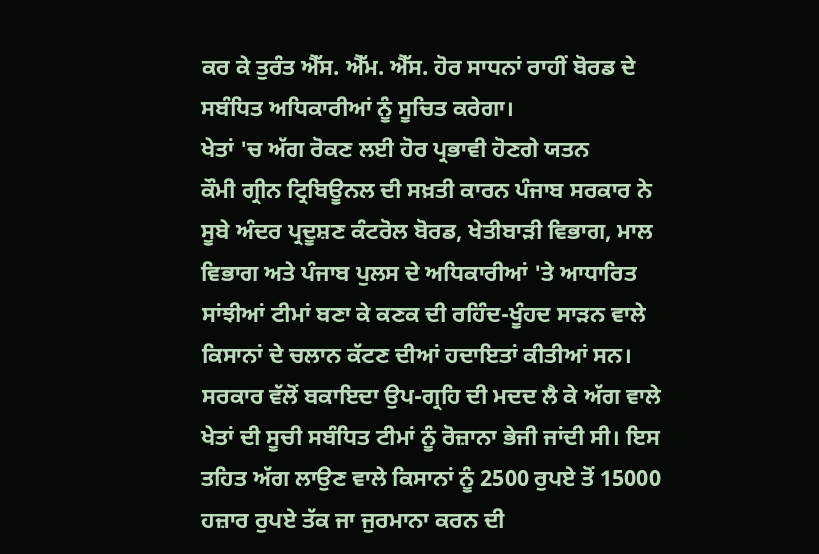ਕਰ ਕੇ ਤੁਰੰਤ ਐੱਸ. ਐੱਮ. ਐੱਸ. ਹੋਰ ਸਾਧਨਾਂ ਰਾਹੀਂ ਬੋਰਡ ਦੇ ਸਬੰਧਿਤ ਅਧਿਕਾਰੀਆਂ ਨੂੰ ਸੂਚਿਤ ਕਰੇਗਾ।
ਖੇਤਾਂ 'ਚ ਅੱਗ ਰੋਕਣ ਲਈ ਹੋਰ ਪ੍ਰਭਾਵੀ ਹੋਣਗੇ ਯਤਨ
ਕੌਮੀ ਗ੍ਰੀਨ ਟ੍ਰਿਬਿਊਨਲ ਦੀ ਸਖ਼ਤੀ ਕਾਰਨ ਪੰਜਾਬ ਸਰਕਾਰ ਨੇ ਸੂਬੇ ਅੰਦਰ ਪ੍ਰਦੂਸ਼ਣ ਕੰਟਰੋਲ ਬੋਰਡ, ਖੇਤੀਬਾੜੀ ਵਿਭਾਗ, ਮਾਲ ਵਿਭਾਗ ਅਤੇ ਪੰਜਾਬ ਪੁਲਸ ਦੇ ਅਧਿਕਾਰੀਆਂ 'ਤੇ ਆਧਾਰਿਤ ਸਾਂਝੀਆਂ ਟੀਮਾਂ ਬਣਾ ਕੇ ਕਣਕ ਦੀ ਰਹਿੰਦ-ਖੂੰਹਦ ਸਾੜਨ ਵਾਲੇ ਕਿਸਾਨਾਂ ਦੇ ਚਲਾਨ ਕੱਟਣ ਦੀਆਂ ਹਦਾਇਤਾਂ ਕੀਤੀਆਂ ਸਨ। ਸਰਕਾਰ ਵੱਲੋਂ ਬਕਾਇਦਾ ਉਪ-ਗ੍ਰਹਿ ਦੀ ਮਦਦ ਲੈ ਕੇ ਅੱਗ ਵਾਲੇ ਖੇਤਾਂ ਦੀ ਸੂਚੀ ਸਬੰਧਿਤ ਟੀਮਾਂ ਨੂੰ ਰੋਜ਼ਾਨਾ ਭੇਜੀ ਜਾਂਦੀ ਸੀ। ਇਸ ਤਹਿਤ ਅੱਗ ਲਾਉਣ ਵਾਲੇ ਕਿਸਾਨਾਂ ਨੂੰ 2500 ਰੁਪਏ ਤੋਂ 15000 ਹਜ਼ਾਰ ਰੁਪਏ ਤੱਕ ਜਾ ਜੁਰਮਾਨਾ ਕਰਨ ਦੀ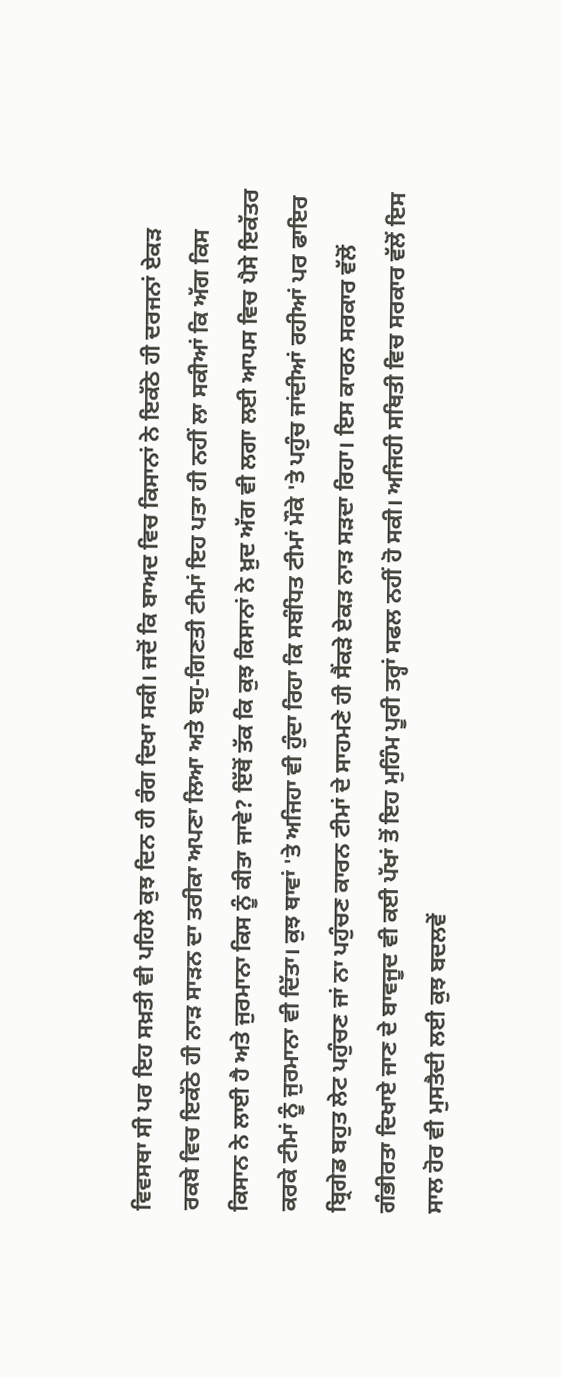ਵਿਵਸਥਾ ਸੀ ਪਰ ਇਹ ਸਖ਼ਤੀ ਵੀ ਪਹਿਲੇ ਕੁਝ ਦਿਨ ਹੀ ਰੰਗ ਦਿਖਾ ਸਕੀ। ਜਦੋਂ ਕਿ ਬਾਅਦ ਵਿਚ ਕਿਸਾਨਾਂ ਨੇ ਇਕੱਠੇ ਹੀ ਦਰਜਨਾਂ ਏਕੜ ਰਕਬੇ ਵਿਚ ਇਕੱਠੇ ਹੀ ਨਾੜ ਸਾੜਨ ਦਾ ਤਰੀਕਾ ਅਪਣਾ ਲਿਆ ਅਤੇ ਬਹੁ-ਗਿਣਤੀ ਟੀਮਾਂ ਇਹ ਪਤਾ ਹੀ ਨਹੀਂ ਲਾ ਸਕੀਆਂ ਕਿ ਅੱਗ ਕਿਸ ਕਿਸਾਨ ਨੇ ਲਾਈ ਹੈ ਅਤੇ ਜੁਰਮਾਨਾ ਕਿਸ ਨੂੰ ਕੀਤਾ ਜਾਵੇ? ਇੱਥੋਂ ਤੱਕ ਕਿ ਕੁਝ ਕਿਸਾਨਾਂ ਨੇ ਖ਼ੁਦ ਅੱਗ ਵੀ ਲਗਾ ਲਈ ਆਪਸ ਵਿਚ ਪੈਸੇ ਇਕੱਤਰ ਕਰਕੇ ਟੀਮਾਂ ਨੂੰ ਜੁਰਮਾਨਾ ਵੀ ਦਿੱਤਾ। ਕੁਝ ਥਾਵਾਂ 'ਤੇ ਅਜਿਹਾ ਵੀ ਹੁੰਦਾ ਰਿਹਾ ਕਿ ਸਬੰਧਿਤ ਟੀਮਾਂ ਮੌਕੇ 'ਤੇ ਪਹੁੰਚ ਜਾਂਦੀਆਂ ਰਹੀਆਂ ਪਰ ਫਾਇਰ ਬ੍ਰਿਗੇਡ ਬਹੁਤ ਲੇਟ ਪਹੁੰਚਣ ਜਾਂ ਨਾ ਪਹੁੰਚਣ ਕਾਰਨ ਟੀਮਾਂ ਦੇ ਸਾਹਮਣੇ ਹੀ ਸੈਂਕੜੇ ਏਕੜ ਨਾੜ ਸੜਦਾ ਰਿਹਾ। ਇਸ ਕਾਰਨ ਸਰਕਾਰ ਵੱਲੋਂ ਗੰਭੀਰਤਾ ਦਿਖਾਏ ਜਾਣ ਦੇ ਬਾਵਜੂਦ ਵੀ ਕਈ ਪੱਖਾਂ ਤੋਂ ਇਹ ਮੁਹਿੰਮ ਪੂਰੀ ਤਰ੍ਹਾਂ ਸਫਲ ਨਹੀਂ ਹੋ ਸਕੀ। ਅਜਿਹੀ ਸਥਿਤੀ ਵਿਚ ਸਰਕਾਰ ਵੱਲੋਂ ਇਸ ਸਾਲ ਹੋਰ ਵੀ ਮੁਸਤੈਦੀ ਲਈ ਕੁਝ ਬਦਲਵੇਂ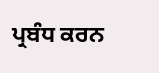ਪ੍ਰਬੰਧ ਕਰਨ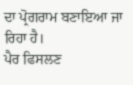ਦਾ ਪ੍ਰੋਗਰਾਮ ਬਣਾਇਆ ਜਾ ਰਿਹਾ ਹੈ।
ਪੈਰ ਫਿਸਲਣ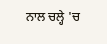ਨਾਲ ਚਲ੍ਹੇ 'ਚ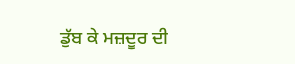ਡੁੱਬ ਕੇ ਮਜ਼ਦੂਰ ਦੀ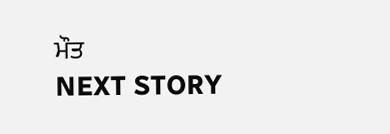ਮੌਤ
NEXT STORY